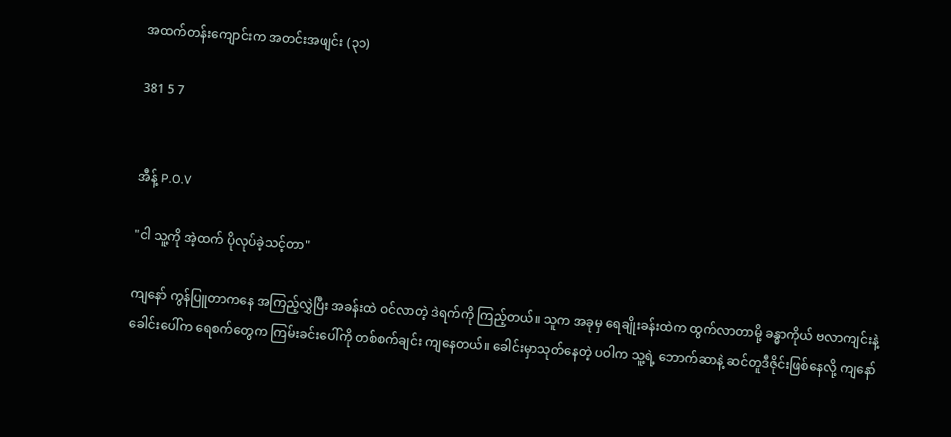အထက်တန်းကျောင်းက အတင်းအဖျင်း (၃၁)

381 5 7


အီန့် P.O.V

"ငါ သူ့ကို အဲ့ထက် ပိုလုပ်ခဲ့သင့်တာ"

ကျနော် ကွန်ပြူတာကနေ အကြည့်လွှဲပြီး အခန်းထဲ ဝင်လာတဲ့ ဒဲရက်ကို ကြည့်တယ်။ သူက အခုမှ ရေချိုးခန်းထဲက ထွက်လာတာမို့ ခန္ဓာကိုယ် ဗလာကျင်းနဲ့ ခေါင်းပေါ်က ရေစက်တွေက ကြမ်းခင်းပေါ်ကို တစ်စက်ချင်း ကျနေတယ်။ ခေါင်းမှာသုတ်နေတဲ့ ပဝါက သူ့ရဲ့ ဘောက်ဆာနဲ့ ဆင်တူဒီဇိုင်းဖြစ်နေလို့ ကျနော်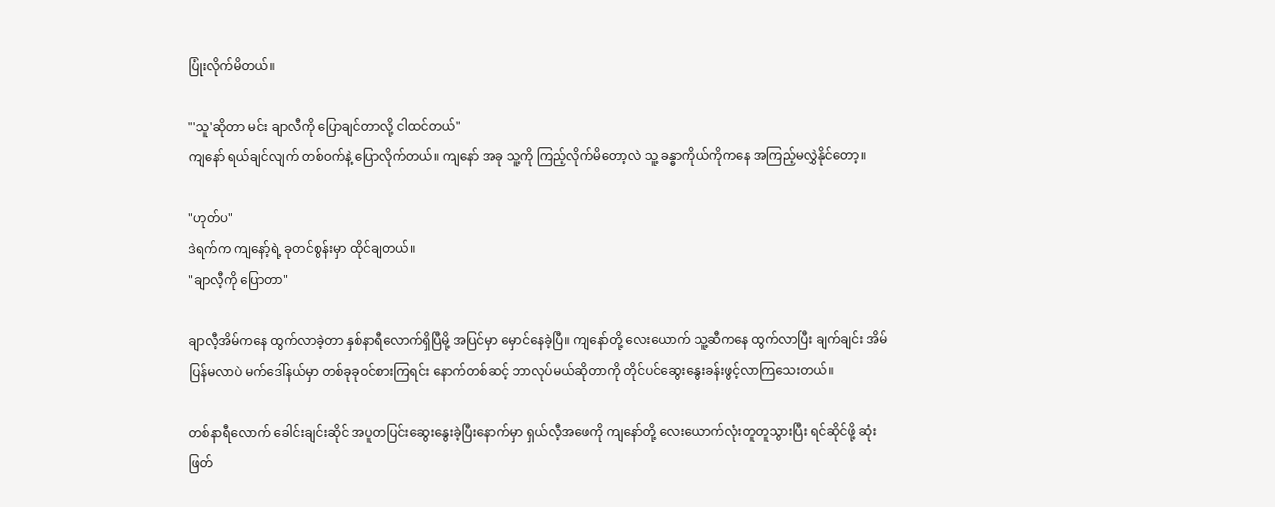ပြုံးလိုက်မိတယ်။

"'သူ'ဆိုတာ မင်း ချာလီကို ပြောချင်တာလို့ ငါထင်တယ်"
ကျနော် ရယ်ချင်လျက် တစ်ဝက်နဲ့ ပြောလိုက်တယ်။ ကျနော် အခု သူ့ကို ကြည့်လိုက်မိတော့လဲ သူ့ ခန္ဓာကိုယ်ကိုက‌နေ အကြည့်မလွှဲနိုင်တော့။

"ဟုတ်ပ"
ဒဲရက်က ကျနော့်ရဲ့ ခုတင်စွန်းမှာ ထိုင်ချတယ်။
"ချာလီ့ကို ပြောတာ"

ချာလီ့အိမ်ကနေ ထွက်လာခဲ့တာ နှစ်နာရီလောက်ရှိပြီမို့ အပြင်မှာ မှောင်နေခဲ့ပြီ။ ကျနော်တို့ လေးယောက် သူ့ဆီကနေ ထွက်လာပြီး ချက်ချင်း အိမ်ပြန်မလာပဲ မက်ဒေါ်နယ်မှာ တစ်ခုခုဝင်စားကြရင်း နောက်တစ်ဆင့် ဘာလုပ်မယ်ဆိုတာကို တိုင်ပင်ဆွေးနွေးခန်းဖွင့်လာကြသေးတယ်။

တစ်နာရီလောက် ခေါင်းချင်းဆိုင် အပူတပြင်းဆွေး‌နွေးခဲ့ပြီးနောက်မှာ ရှယ်လီ့အဖေကို ကျနော်တို့ လေးယောက်လုံးတူတူသွားပြီး ရင်ဆိုင်ဖို့ ဆုံးဖြတ်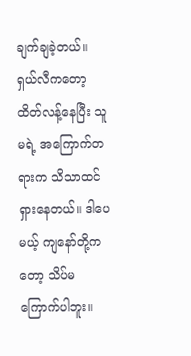ချက်ချခဲ့တယ်။ ရှယ်လီကတော့ ထိတ်လန့်နေပြီး သူမရဲ့ အကြောက်တရားက သိသာထင်ရှားနေတယ်။ ဒါပေမယ့် ကျနော်တို့ကတော့ သိပ်မကြောက်ပါဘူး။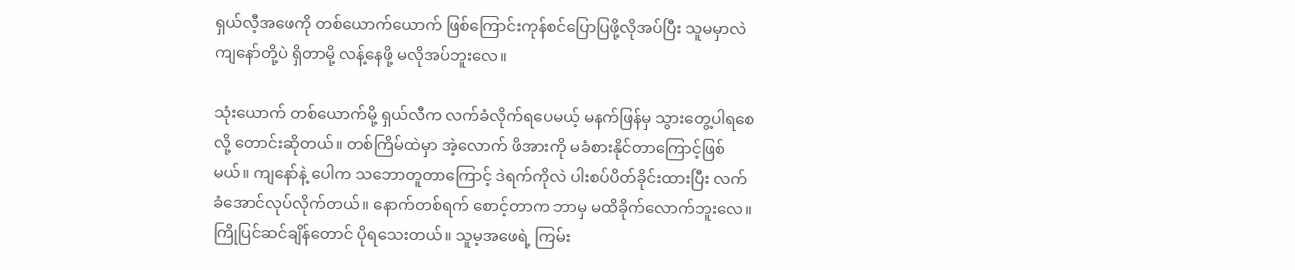ရှယ်လီ့အဖေကို တစ်ယောက်ယောက် ဖြစ်ကြောင်းကုန်စင်ပြောပြဖို့လိုအပ်ပြီး သူမမှာလဲ ကျနော်တို့ပဲ ရှိတာမို့ လန့်နေဖို့ မလိုအပ်ဘူးလေ။

သုံးယောက် တစ်ယောက်မို့ ရှယ်လီက လက်ခံလိုက်ရပေမယ့် မနက်ဖြန်မှ သွားတွေ့ပါရစေလို့ တောင်းဆိုတယ်။ တစ်ကြိမ်ထဲမှာ အဲ့လောက် ဖိအားကို မခံစားနိုင်တာကြောင့်ဖြစ်မယ်။ ကျနော်နဲ့ ပေါက သဘောတူတာကြောင့် ဒဲရက်ကိုလဲ ပါးစပ်ပိတ်ခိုင်းထားပြီး လက်ခံအောင်လုပ်လိုက်တယ်။‌ နောက်တစ်ရက် စောင့်တာက ဘာမှ မထိခိုက်လောက်ဘူးလေ။ ကြိုပြင်ဆင်ချိန်တောင် ပိုရသေးတယ်။ သူမ့အဖေရဲ့ ကြမ်း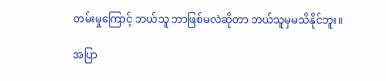တမ်းမှုကြောင့် ဘယ်သူ ဘာဖြစ်မလဲဆိုတာ ဘယ်သူမှမသိနိုင်ဘူး။

အပြာ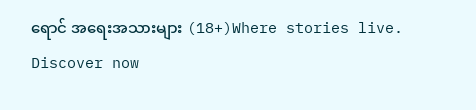ရောင် အရေးအသားများ (18+)Where stories live. Discover now